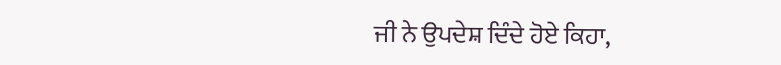ਜੀ ਨੇ ਉਪਦੇਸ਼ ਦਿੰਦੇ ਹੋਏ ਕਿਹਾ,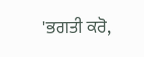'ਭਗਤੀ ਕਰੋ,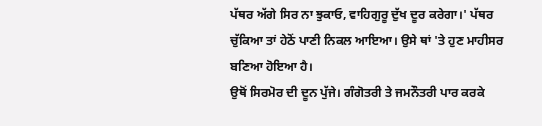ਪੱਥਰ ਅੱਗੇ ਸਿਰ ਨਾ ਝੁਕਾਓ, ਵਾਹਿਗੁਰੂ ਦੁੱਖ ਦੂਰ ਕਰੇਗਾ।' ਪੱਥਰ ਚੁੱਕਿਆ ਤਾਂ ਹੇਠੋਂ ਪਾਣੀ ਨਿਕਲ ਆਇਆ। ਉਸੇ ਥਾਂ 'ਤੇ ਹੁਣ ਮਾਹੀਸਰ ਬਣਿਆ ਹੋਇਆ ਹੈ।
ਉਥੋਂ ਸਿਰਮੋਰ ਦੀ ਦੂਨ ਪੁੱਜੇ। ਗੰਗੋਤਰੀ ਤੇ ਜਮਨੌਤਰੀ ਪਾਰ ਕਰਕੇ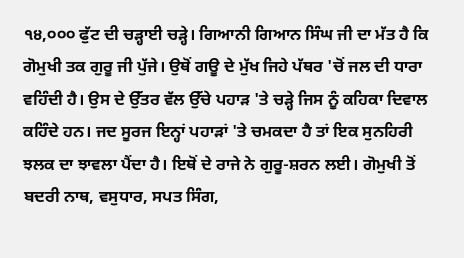੧੪,੦੦੦ ਫੁੱਟ ਦੀ ਚੜ੍ਹਾਈ ਚੜ੍ਹੇ। ਗਿਆਨੀ ਗਿਆਨ ਸਿੰਘ ਜੀ ਦਾ ਮੱਤ ਹੈ ਕਿ ਗੋਮੁਖੀ ਤਕ ਗੁਰੂ ਜੀ ਪੁੱਜੇ। ਉਥੋਂ ਗਊ ਦੇ ਮੁੱਖ ਜਿਹੇ ਪੱਥਰ 'ਚੋਂ ਜਲ ਦੀ ਧਾਰਾ ਵਹਿੰਦੀ ਹੈ। ਉਸ ਦੇ ਉੱਤਰ ਵੱਲ ਉੱਚੇ ਪਹਾੜ 'ਤੇ ਚੜ੍ਹੇ ਜਿਸ ਨੂੰ ਕਹਿਕਾ ਦਿਵਾਲ ਕਹਿੰਦੇ ਹਨ। ਜਦ ਸੂਰਜ ਇਨ੍ਹਾਂ ਪਹਾੜਾਂ 'ਤੇ ਚਮਕਦਾ ਹੈ ਤਾਂ ਇਕ ਸੁਨਹਿਰੀ ਝਲਕ ਦਾ ਝਾਵਲਾ ਪੈਂਦਾ ਹੈ। ਇਥੋਂ ਦੇ ਰਾਜੇ ਨੇ ਗੁਰੂ-ਸ਼ਰਨ ਲਈ। ਗੋਮੁਖੀ ਤੋਂ ਬਦਰੀ ਨਾਥ, ਵਸੁਧਾਰ, ਸਪਤ ਸਿੰਗ,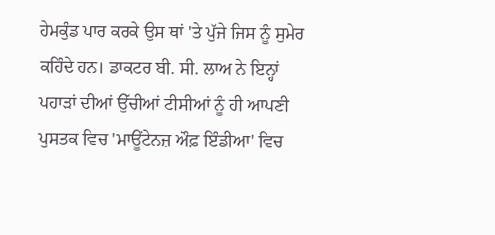ਹੇਮਕੁੰਡ ਪਾਰ ਕਰਕੇ ਉਸ ਥਾਂ 'ਤੇ ਪੁੱਜੇ ਜਿਸ ਨੂੰ ਸੁਮੇਰ ਕਹਿੰਦੇ ਹਨ। ਡਾਕਟਰ ਬੀ. ਸੀ. ਲਾਅ ਨੇ ਇਨ੍ਹਾਂ ਪਹਾੜਾਂ ਦੀਆਂ ਉੱਚੀਆਂ ਟੀਸੀਆਂ ਨੂੰ ਹੀ ਆਪਣੀ ਪੁਸਤਕ ਵਿਚ 'ਮਾਊਂਟੇਨਜ਼ ਔਫ਼ ਇੰਡੀਆ' ਵਿਚ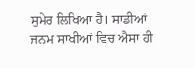ਸੁਮੇਰ ਲਿਖਿਆ ਹੈ। ਸਾਡੀਆਂ ਜਨਮ ਸਾਖੀਆਂ ਵਿਚ ਐਸਾ ਹੀ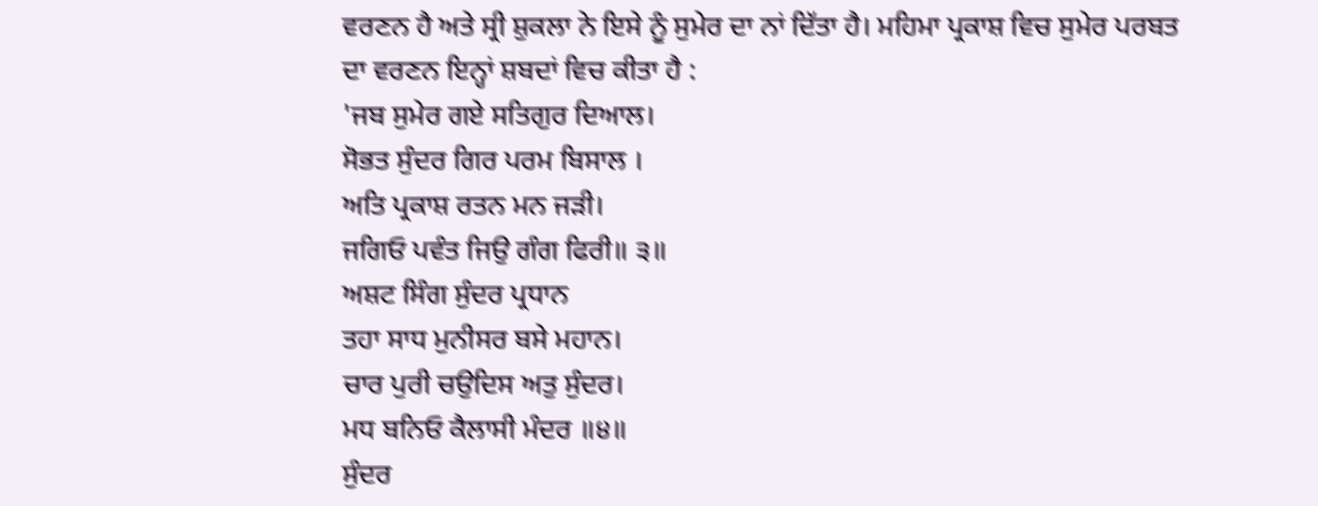ਵਰਣਨ ਹੈ ਅਤੇ ਸ੍ਰੀ ਸ਼ੁਕਲਾ ਨੇ ਇਸੇ ਨੂੰ ਸੁਮੇਰ ਦਾ ਨਾਂ ਦਿੱਤਾ ਹੈ। ਮਹਿਮਾ ਪ੍ਰਕਾਸ਼ ਵਿਚ ਸੁਮੇਰ ਪਰਬਤ ਦਾ ਵਰਣਨ ਇਨ੍ਹਾਂ ਸ਼ਬਦਾਂ ਵਿਚ ਕੀਤਾ ਹੈ :
'ਜਬ ਸੁਮੇਰ ਗਏ ਸਤਿਗੁਰ ਦਿਆਲ।
ਸੋਭਤ ਸੁੰਦਰ ਗਿਰ ਪਰਮ ਬਿਸਾਲ ।
ਅਤਿ ਪ੍ਰਕਾਸ਼ ਰਤਨ ਮਨ ਜੜੀ।
ਜਗਿਓ ਪਵੰਤ ਜਿਉ ਗੰਗ ਫਿਰੀ॥ ੩॥
ਅਸ਼ਟ ਸਿੰਗ ਸੁੰਦਰ ਪ੍ਰਧਾਨ
ਤਹਾ ਸਾਧ ਮੁਨੀਸਰ ਬਸੇ ਮਹਾਨ।
ਚਾਰ ਪੁਰੀ ਚਉਦਿਸ ਅਤੁ ਸੁੰਦਰ।
ਮਧ ਬਨਿਓ ਕੈਲਾਸੀ ਮੰਦਰ ॥੪॥
ਸੁੰਦਰ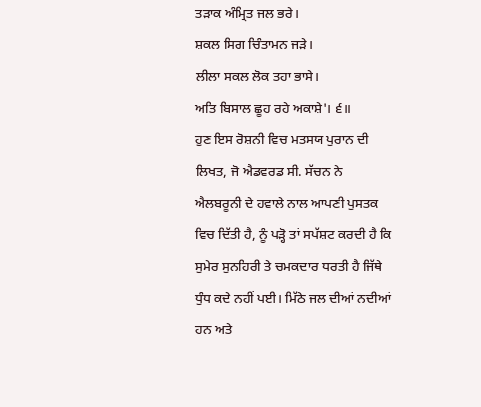ਤੜਾਕ ਅੰਮ੍ਰਿਤ ਜਲ ਭਰੇ।
ਸ਼ਕਲ ਸਿਗ ਚਿੰਤਾਮਨ ਜੜੇ।
ਲੀਲਾ ਸਕਲ ਲੋਕ ਤਹਾ ਭਾਸੇ।
ਅਤਿ ਬਿਸਾਲ ਛੂਹ ਰਹੇ ਅਕਾਸ਼ੇ'। ੬॥
ਹੁਣ ਇਸ ਰੋਸ਼ਨੀ ਵਿਚ ਮਤਸਯ ਪੁਰਾਨ ਦੀ ਲਿਖਤ, ਜੋ ਐਡਵਰਡ ਸੀ. ਸੱਚਨ ਨੇ ਐਲਬਰੂਨੀ ਦੇ ਹਵਾਲੇ ਨਾਲ ਆਪਣੀ ਪੁਸਤਕ ਵਿਚ ਦਿੱਤੀ ਹੈ, ਨੂੰ ਪੜ੍ਹੋ ਤਾਂ ਸਪੱਸ਼ਟ ਕਰਦੀ ਹੈ ਕਿ ਸੁਮੇਰ ਸੁਨਹਿਰੀ ਤੇ ਚਮਕਦਾਰ ਧਰਤੀ ਹੈ ਜਿੱਥੇ ਧੁੰਧ ਕਦੇ ਨਹੀਂ ਪਈ। ਮਿੱਠੇ ਜਲ ਦੀਆਂ ਨਦੀਆਂ ਹਨ ਅਤੇ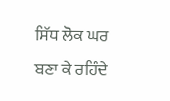ਸਿੱਧ ਲੋਕ ਘਰ ਬਣਾ ਕੇ ਰਹਿੰਦੇ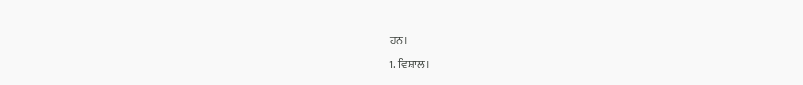ਹਨ।
1. ਵਿਸ਼ਾਲ।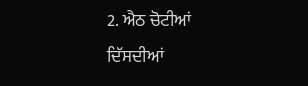2. ਐਠ ਚੋਟੀਆਂ ਦਿੱਸਦੀਆਂ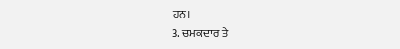ਹਨ।
3. ਚਮਕਦਾਰ ਤੇ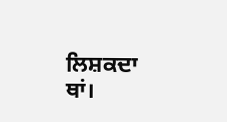ਲਿਸ਼ਕਦਾ ਥਾਂ।